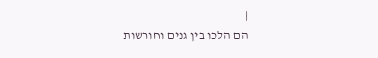|
הם הלכו בין גנים וחורשות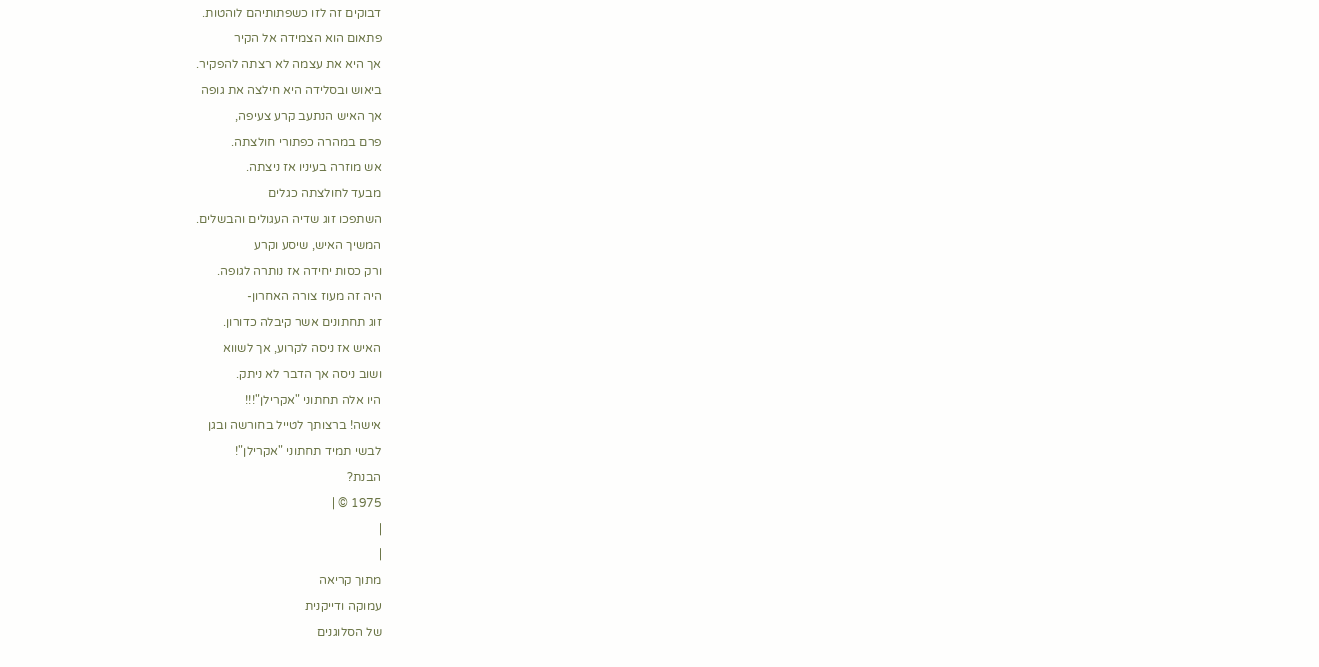דבוקים זה לזו כשפתותיהם לוהטות.
פתאום הוא הצמידה אל הקיר
אך היא את עצמה לא רצתה להפקיר.
ביאוש ובסלידה היא חילצה את גופה
אך האיש הנתעב קרע צעיפה,
פרם במהרה כפתורי חולצתה.
אש מוזרה בעיניו אז ניצתה.
מבעד לחולצתה כגלים
השתפכו זוג שדיה העגולים והבשלים.
המשיך האיש, שיסע וקרע
ורק כסות יחידה אז נותרה לגופה.
היה זה מעוז צורה האחרון-
זוג תחתונים אשר קיבלה כדורון.
האיש אז ניסה לקרוע, אך לשווא
ושוב ניסה אך הדבר לא ניתק.
היו אלה תחתוני "אקרילן"!!!
אישה! ברצותך לטייל בחורשה ובגן
לבשי תמיד תחתוני "אקרילן"!
הבנת?
1975 © |
|
|
מתוך קריאה
עמוקה ודייקנית
של הסלוגנים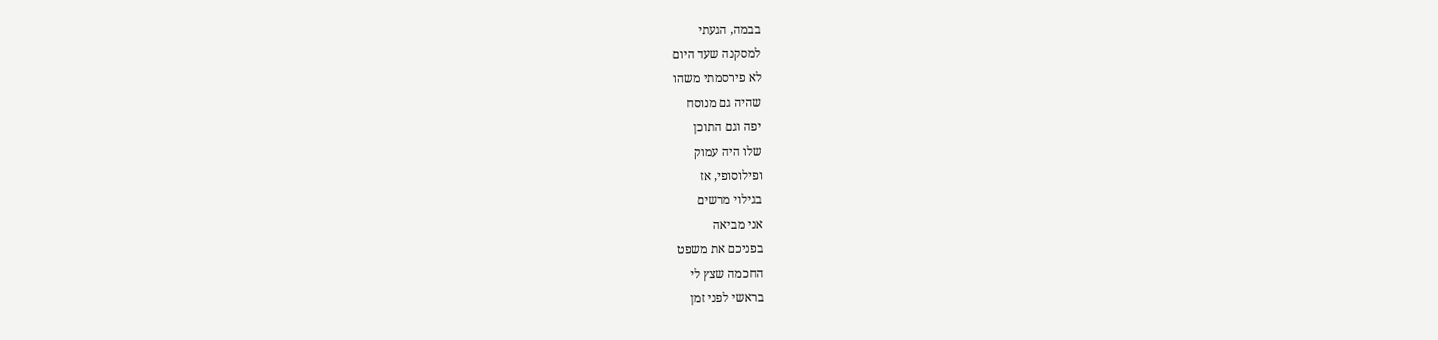בבמה, הגעתי
למסקנה שעד היום
לא פירסמתי משהו
שהיה גם מנוסח
יפה וגם התוכן
שלו היה עמוק
ופילוסופי, אז
בגילוי מרשים
אני מביאה
בפניכם את משפט
החכמה שצץ לי
בראשי לפני זמן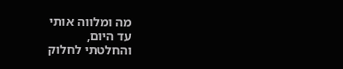מה ומלווה אותי
עד היום,
והחלטתי לחלוק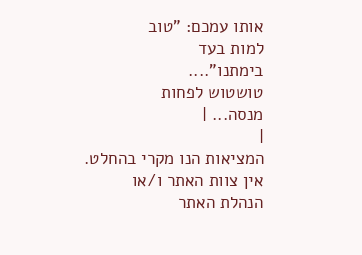אותו עמכם: "טוב
למות בעד
בימתנו"....
טושטוש לפחות
מנסה... |
|
המציאות הנו מקרי בהחלט. אין צוות האתר ו/או
הנהלת האתר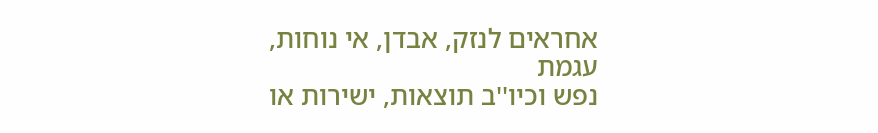אחראים לנזק, אבדן, אי נוחות, עגמת
נפש וכיו''ב תוצאות, ישירות או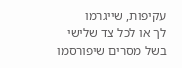עקיפות, שייגרמו
לך או לכל צד שלישי בשל מסרים שיפורסמו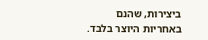ביצירות, שהנם באחריות היוצר בלבד.